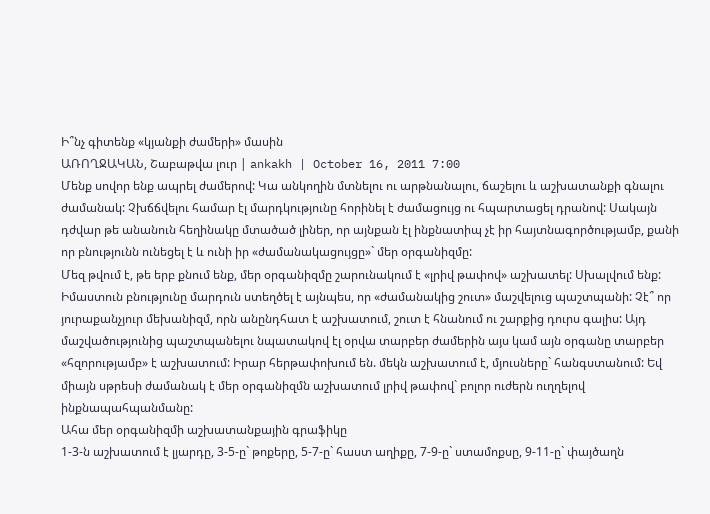Ի՞նչ գիտենք «կյանքի ժամերի» մասին
ԱՌՈՂՋԱԿԱՆ, Շաբաթվա լուր | ankakh | October 16, 2011 7:00
Մենք սովոր ենք ապրել ժամերով: Կա անկողին մտնելու ու արթնանալու, ճաշելու և աշխատանքի գնալու ժամանակ: Չխճճվելու համար էլ մարդկությունը հորինել է ժամացույց ու հպարտացել դրանով: Սակայն դժվար թե անանուն հեղինակը մտածած լիներ, որ այնքան էլ ինքնատիպ չէ իր հայտնագործությամբ, քանի որ բնությունն ունեցել է և ունի իր «ժամանակացույցը»` մեր օրգանիզմը:
Մեզ թվում է, թե երբ քնում ենք, մեր օրգանիզմը շարունակում է «լրիվ թափով» աշխատել: Սխալվում ենք: Իմաստուն բնությունը մարդուն ստեղծել է այնպես, որ «ժամանակից շուտ» մաշվելուց պաշտպանի: Չէ՞ որ յուրաքանչյուր մեխանիզմ, որն անընդհատ է աշխատում, շուտ է հնանում ու շարքից դուրս գալիս: Այդ մաշվածությունից պաշտպանելու նպատակով էլ օրվա տարբեր ժամերին այս կամ այն օրգանը տարբեր «հզորությամբ» է աշխատում: Իրար հերթափոխում են. մեկն աշխատում է, մյուսները` հանգստանում: Եվ միայն սթրեսի ժամանակ է մեր օրգանիզմն աշխատում լրիվ թափով` բոլոր ուժերն ուղղելով ինքնապահպանմանը:
Ահա մեր օրգանիզմի աշխատանքային գրաֆիկը
1-3-ն աշխատում է լյարդը, 3-5-ը` թոքերը, 5-7-ը` հաստ աղիքը, 7-9-ը` ստամոքսը, 9-11-ը` փայծաղն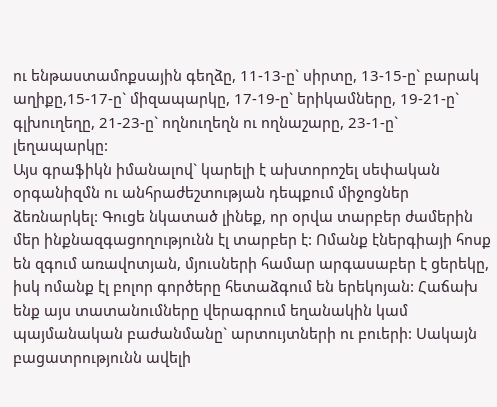ու ենթաստամոքսային գեղձը, 11-13-ը` սիրտը, 13-15-ը` բարակ աղիքը,15-17-ը` միզապարկը, 17-19-ը` երիկամները, 19-21-ը` գլխուղեղը, 21-23-ը` ողնուղեղն ու ողնաշարը, 23-1-ը` լեղապարկը:
Այս գրաֆիկն իմանալով` կարելի է ախտորոշել սեփական օրգանիզմն ու անհրաժեշտության դեպքում միջոցներ ձեռնարկել: Գուցե նկատած լինեք, որ օրվա տարբեր ժամերին մեր ինքնազգացողությունն էլ տարբեր է: Ոմանք էներգիայի հոսք են զգում առավոտյան, մյուսների համար արգասաբեր է ցերեկը, իսկ ոմանք էլ բոլոր գործերը հետաձգում են երեկոյան: Հաճախ ենք այս տատանումները վերագրում եղանակին կամ պայմանական բաժանմանը` արտույտների ու բուերի: Սակայն բացատրությունն ավելի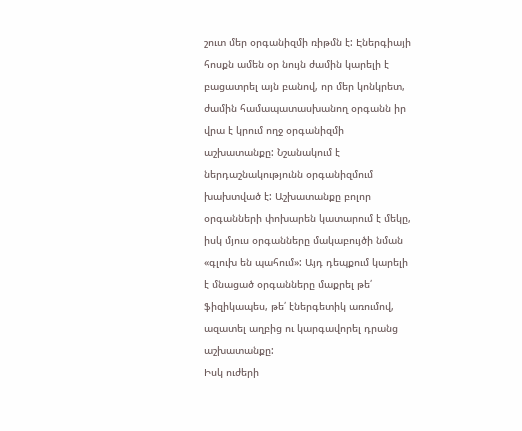շուտ մեր օրգանիզմի ռիթմն է: Էներգիայի հոսքն ամեն օր նույն ժամին կարելի է բացատրել այն բանով, որ մեր կոնկրետ, ժամին համապատասխանող օրգանն իր վրա է կրում ողջ օրգանիզմի աշխատանքը: Նշանակում է ներդաշնակությունն օրգանիզմում խախտված է: Աշխատանքը բոլոր օրգանների փոխարեն կատարում է մեկը, իսկ մյուս օրգանները մակաբույծի նման «գլուխ են պահում»: Այդ դեպքում կարելի է մնացած օրգանները մաքրել թե՛ ֆիզիկապես, թե՛ էներգետիկ առումով, ազատել աղբից ու կարգավորել դրանց աշխատանքը:
Իսկ ուժերի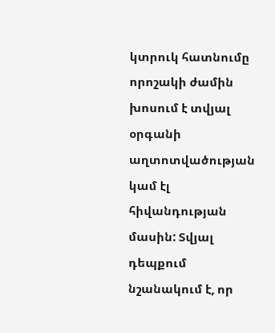կտրուկ հատնումը որոշակի ժամին խոսում է տվյալ օրգանի աղտոտվածության կամ էլ հիվանդության մասին: Տվյալ դեպքում նշանակում է, որ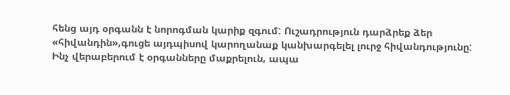հենց այդ օրգանն է նորոգման կարիք զգում: Ուշադրություն դարձրեք ձեր «հիվանդին»,գուցե այդպիսով կարողանաք կանխարգելել լուրջ հիվանդությունը:
Ինչ վերաբերում է օրգանները մաքրելուն, ապա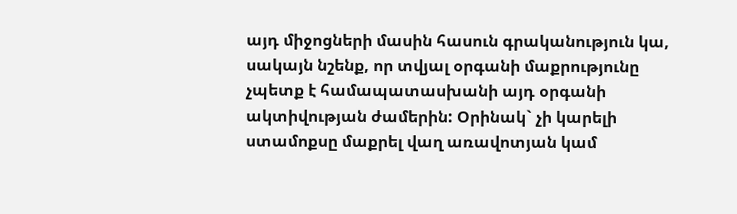այդ միջոցների մասին հասուն գրականություն կա, սակայն նշենք, որ տվյալ օրգանի մաքրությունը չպետք է համապատասխանի այդ օրգանի ակտիվության ժամերին: Օրինակ` չի կարելի ստամոքսը մաքրել վաղ առավոտյան կամ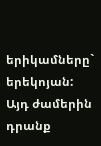երիկամները` երեկոյան: Այդ ժամերին դրանք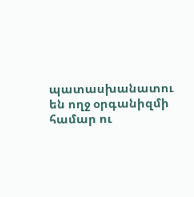պատասխանատու են ողջ օրգանիզմի համար ու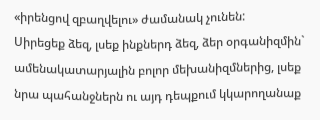«իրենցով զբաղվելու» ժամանակ չունեն:
Սիրեցեք ձեզ, լսեք ինքներդ ձեզ, ձեր օրգանիզմին` ամենակատարյալին բոլոր մեխանիզմներից, լսեք նրա պահանջներն ու այդ դեպքում կկարողանաք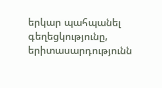երկար պահպանել գեղեցկությունը, երիտասարդությունն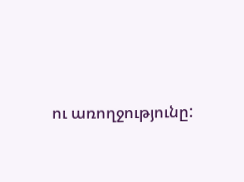ու առողջությունը: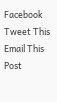Facebook
Tweet This
Email This Post